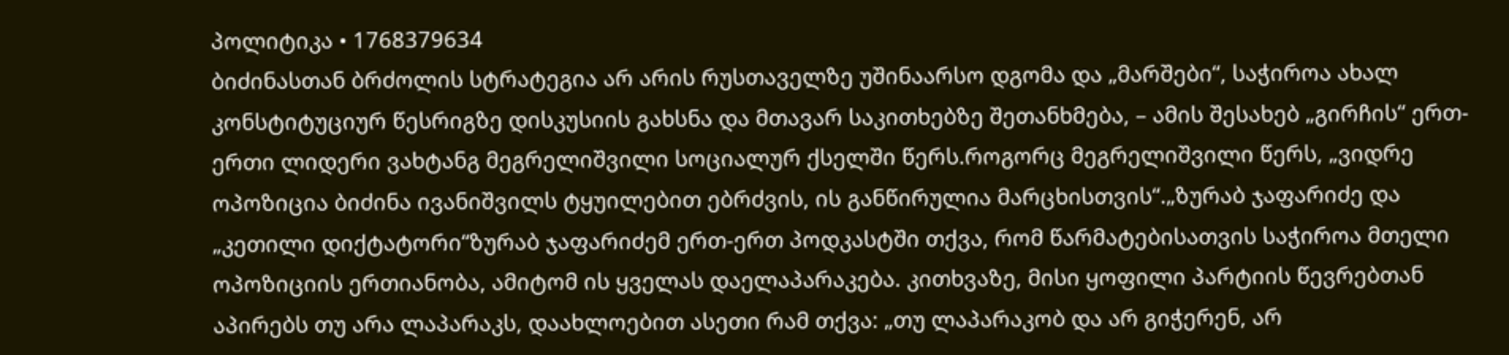პოლიტიკა • 1768379634
ბიძინასთან ბრძოლის სტრატეგია არ არის რუსთაველზე უშინაარსო დგომა და „მარშები“, საჭიროა ახალ კონსტიტუციურ წესრიგზე დისკუსიის გახსნა და მთავარ საკითხებზე შეთანხმება, – ამის შესახებ „გირჩის“ ერთ-ერთი ლიდერი ვახტანგ მეგრელიშვილი სოციალურ ქსელში წერს.როგორც მეგრელიშვილი წერს, „ვიდრე ოპოზიცია ბიძინა ივანიშვილს ტყუილებით ებრძვის, ის განწირულია მარცხისთვის“.„ზურაბ ჯაფარიძე და „კეთილი დიქტატორი“ზურაბ ჯაფარიძემ ერთ-ერთ პოდკასტში თქვა, რომ წარმატებისათვის საჭიროა მთელი ოპოზიციის ერთიანობა, ამიტომ ის ყველას დაელაპარაკება. კითხვაზე, მისი ყოფილი პარტიის წევრებთან აპირებს თუ არა ლაპარაკს, დაახლოებით ასეთი რამ თქვა: „თუ ლაპარაკობ და არ გიჭერენ, არ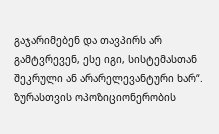გაჯარიმებენ და თავპირს არ გამტვრევენ, ესე იგი, სისტემასთან შეკრული ან არარელევანტური ხარ“. ზურასთვის ოპოზიციონერობის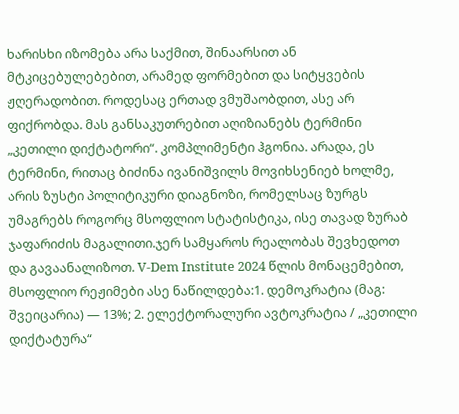ხარისხი იზომება არა საქმით, შინაარსით ან მტკიცებულებებით, არამედ ფორმებით და სიტყვების ჟღერადობით. როდესაც ერთად ვმუშაობდით, ასე არ ფიქრობდა. მას განსაკუთრებით აღიზიანებს ტერმინი „კეთილი დიქტატორი“. კომპლიმენტი ჰგონია. არადა, ეს ტერმინი, რითაც ბიძინა ივანიშვილს მოვიხსენიებ ხოლმე, არის ზუსტი პოლიტიკური დიაგნოზი, რომელსაც ზურგს უმაგრებს როგორც მსოფლიო სტატისტიკა, ისე თავად ზურაბ ჯაფარიძის მაგალითი.ჯერ სამყაროს რეალობას შევხედოთ და გავაანალიზოთ. V-Dem Institute 2024 წლის მონაცემებით, მსოფლიო რეჟიმები ასე ნაწილდება:1. დემოკრატია (მაგ: შვეიცარია) — 13%; 2. ელექტორალური ავტოკრატია / „კეთილი დიქტატურა“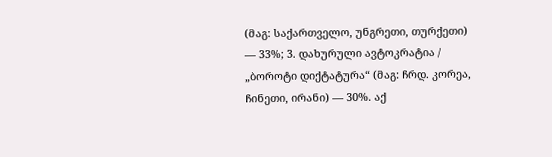(მაგ: საქართველო, უნგრეთი, თურქეთი) — 33%; 3. დახურული ავტოკრატია / „ბოროტი დიქტატურა“ (მაგ: ჩრდ. კორეა, ჩინეთი, ირანი) — 30%. აქ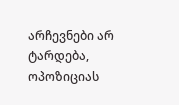არჩევნები არ ტარდება, ოპოზიციას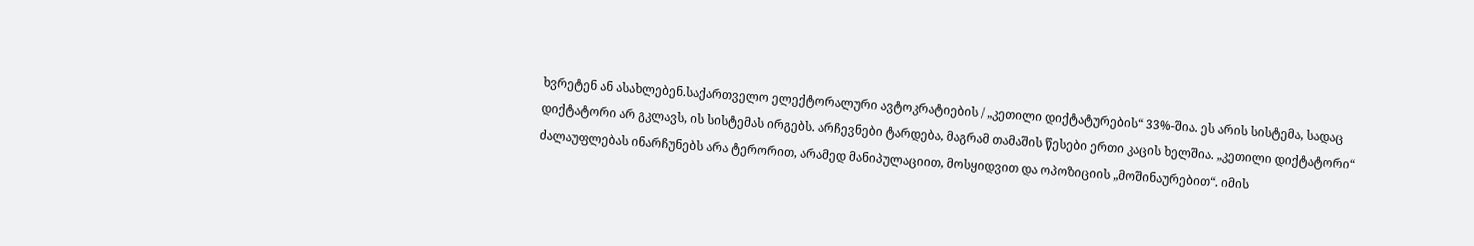ხვრეტენ ან ასახლებენ.საქართველო ელექტორალური ავტოკრატიების / „კეთილი დიქტატურების“ 33%-შია. ეს არის სისტემა, სადაც დიქტატორი არ გკლავს, ის სისტემას ირგებს. არჩევნები ტარდება, მაგრამ თამაშის წესები ერთი კაცის ხელშია. „კეთილი დიქტატორი“ ძალაუფლებას ინარჩუნებს არა ტერორით, არამედ მანიპულაციით, მოსყიდვით და ოპოზიციის „მოშინაურებით“. იმის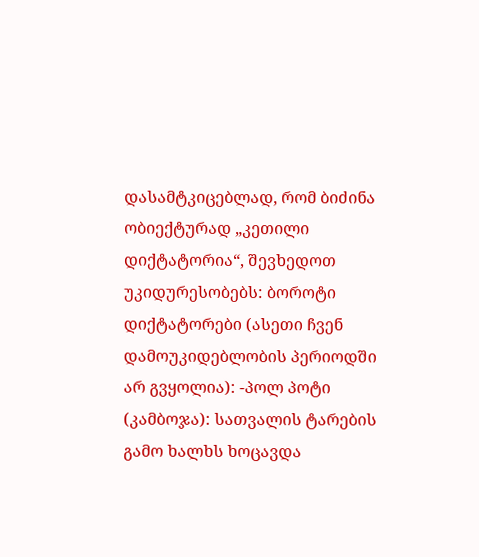დასამტკიცებლად, რომ ბიძინა ობიექტურად „კეთილი დიქტატორია“, შევხედოთ უკიდურესობებს: ბოროტი დიქტატორები (ასეთი ჩვენ დამოუკიდებლობის პერიოდში არ გვყოლია): -პოლ პოტი (კამბოჯა): სათვალის ტარების გამო ხალხს ხოცავდა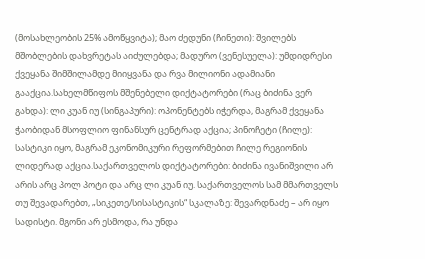(მოსახლეობის 25% ამოწყვიტა); მაო ძედუნი (ჩინეთი): შვილებს მშობლების დახვრეტას აიძულებდა; მადურო (ვენესუელა): უმდიდრესი ქვეყანა შიმშილამდე მიიყვანა და რვა მილიონი ადამიანი გააქცია.სახელმწიფოს მშენებელი დიქტატორები (რაც ბიძინა ვერ გახდა): ლი კუან იუ (სინგაპური): ოპონენტებს იჭერდა, მაგრამ ქვეყანა ჭაობიდან მსოფლიო ფინანსურ ცენტრად აქცია; პინოჩეტი (ჩილე): სასტიკი იყო, მაგრამ ეკონომიკური რეფორმებით ჩილე რეგიონის ლიდერად აქცია.საქართველოს დიქტატორები: ბიძინა ივანიშვილი არ არის არც პოლ პოტი და არც ლი კუან იუ. საქართველოს სამ მმართველს თუ შევადარებთ, „სიკეთე/სისასტიკის“ სკალაზე: შევარდნაძე – არ იყო სადისტი. მგონი არ ესმოდა, რა უნდა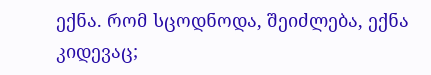ექნა. რომ სცოდნოდა, შეიძლება, ექნა კიდევაც;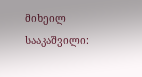მიხეილ სააკაშვილი: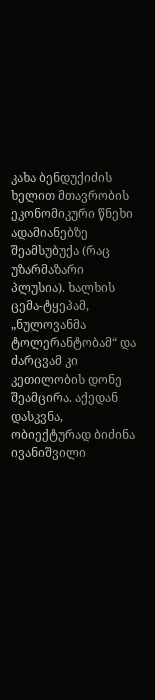კახა ბენდუქიძის ხელით მთავრობის ეკონომიკური წნეხი ადამიანებზე შეამსუბუქა (რაც უზარმაზარი პლუსია). ხალხის ცემა-ტყეპამ, „ნულოვანმა ტოლერანტობამ“ და ძარცვამ კი კეთილობის დონე შეამცირა. აქედან დასკვნა, ობიექტურად ბიძინა ივანიშვილი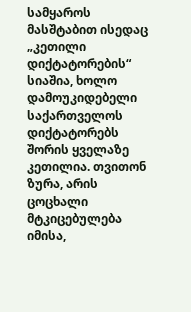სამყაროს მასშტაბით ისედაც „კეთილი დიქტატორების“ სიაშია, ხოლო დამოუკიდებელი საქართველოს დიქტატორებს შორის ყველაზე კეთილია. თვითონ ზურა, არის ცოცხალი მტკიცებულება იმისა,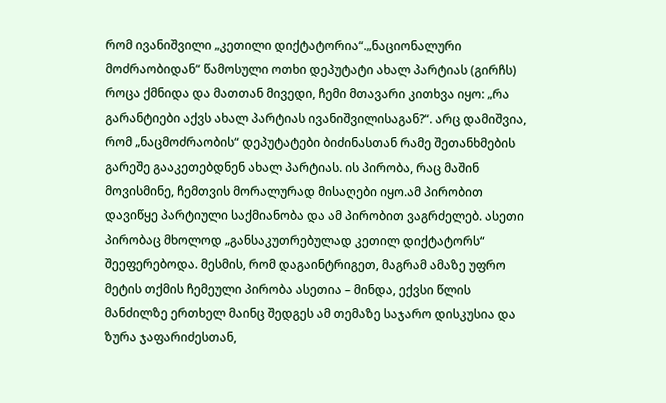რომ ივანიშვილი „კეთილი დიქტატორია“.„ნაციონალური მოძრაობიდან“ წამოსული ოთხი დეპუტატი ახალ პარტიას (გირჩს) როცა ქმნიდა და მათთან მივედი, ჩემი მთავარი კითხვა იყო: „რა გარანტიები აქვს ახალ პარტიას ივანიშვილისაგან?“. არც დამიშვია, რომ „ნაცმოძრაობის“ დეპუტატები ბიძინასთან რამე შეთანხმების გარეშე გააკეთებდნენ ახალ პარტიას. ის პირობა, რაც მაშინ მოვისმინე, ჩემთვის მორალურად მისაღები იყო.ამ პირობით დავიწყე პარტიული საქმიანობა და ამ პირობით ვაგრძელებ. ასეთი პირობაც მხოლოდ „განსაკუთრებულად კეთილ დიქტატორს“ შეეფერებოდა. მესმის, რომ დაგაინტრიგეთ, მაგრამ ამაზე უფრო მეტის თქმის ჩემეული პირობა ასეთია – მინდა, ექვსი წლის მანძილზე ერთხელ მაინც შედგეს ამ თემაზე საჯარო დისკუსია და ზურა ჯაფარიძესთან,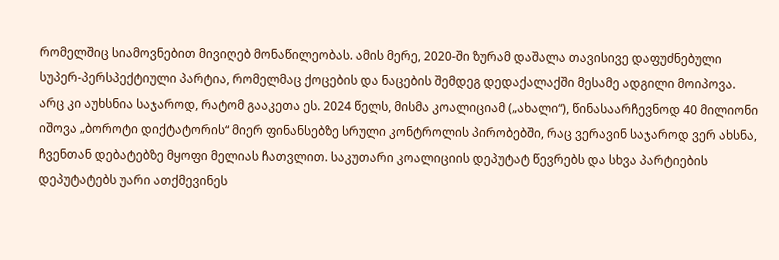რომელშიც სიამოვნებით მივიღებ მონაწილეობას. ამის მერე, 2020-ში ზურამ დაშალა თავისივე დაფუძნებული სუპერ-პერსპექტიული პარტია, რომელმაც ქოცების და ნაცების შემდეგ დედაქალაქში მესამე ადგილი მოიპოვა. არც კი აუხსნია საჯაროდ, რატომ გააკეთა ეს. 2024 წელს, მისმა კოალიციამ („ახალი“), წინასაარჩევნოდ 40 მილიონი იშოვა „ბოროტი დიქტატორის“ მიერ ფინანსებზე სრული კონტროლის პირობებში, რაც ვერავინ საჯაროდ ვერ ახსნა, ჩვენთან დებატებზე მყოფი მელიას ჩათვლით. საკუთარი კოალიციის დეპუტატ წევრებს და სხვა პარტიების დეპუტატებს უარი ათქმევინეს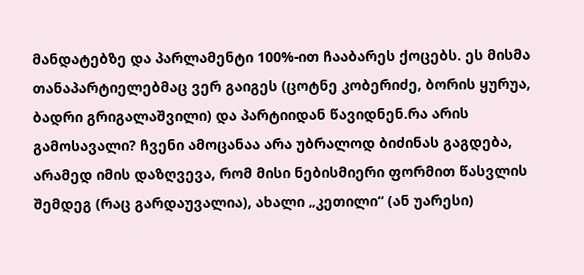მანდატებზე და პარლამენტი 100%-ით ჩააბარეს ქოცებს. ეს მისმა თანაპარტიელებმაც ვერ გაიგეს (ცოტნე კობერიძე, ბორის ყურუა, ბადრი გრიგალაშვილი) და პარტიიდან წავიდნენ.რა არის გამოსავალი? ჩვენი ამოცანაა არა უბრალოდ ბიძინას გაგდება, არამედ იმის დაზღვევა, რომ მისი ნებისმიერი ფორმით წასვლის შემდეგ (რაც გარდაუვალია), ახალი „კეთილი“ (ან უარესი)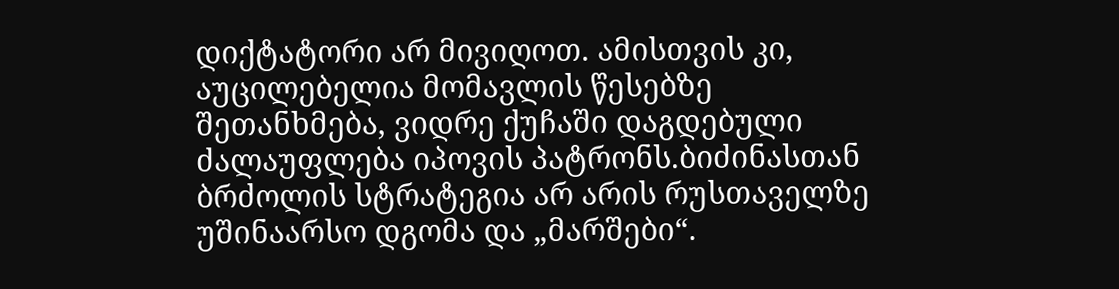დიქტატორი არ მივიღოთ. ამისთვის კი, აუცილებელია მომავლის წესებზე შეთანხმება, ვიდრე ქუჩაში დაგდებული ძალაუფლება იპოვის პატრონს.ბიძინასთან ბრძოლის სტრატეგია არ არის რუსთაველზე უშინაარსო დგომა და „მარშები“.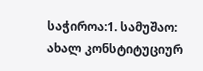საჭიროა:1. სამუშაო: ახალ კონსტიტუციურ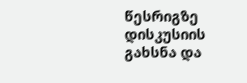წესრიგზე დისკუსიის გახსნა და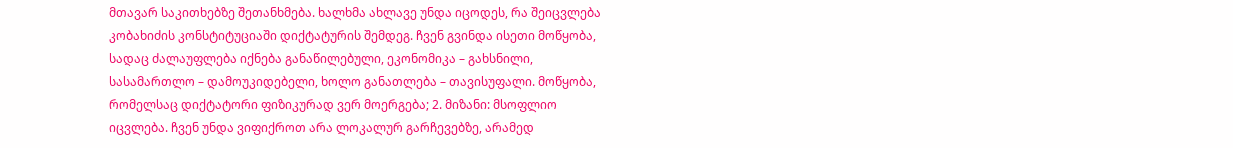მთავარ საკითხებზე შეთანხმება. ხალხმა ახლავე უნდა იცოდეს, რა შეიცვლება კობახიძის კონსტიტუციაში დიქტატურის შემდეგ. ჩვენ გვინდა ისეთი მოწყობა, სადაც ძალაუფლება იქნება განაწილებული, ეკონომიკა – გახსნილი, სასამართლო – დამოუკიდებელი, ხოლო განათლება – თავისუფალი. მოწყობა, რომელსაც დიქტატორი ფიზიკურად ვერ მოერგება; 2. მიზანი: მსოფლიო იცვლება. ჩვენ უნდა ვიფიქროთ არა ლოკალურ გარჩევებზე, არამედ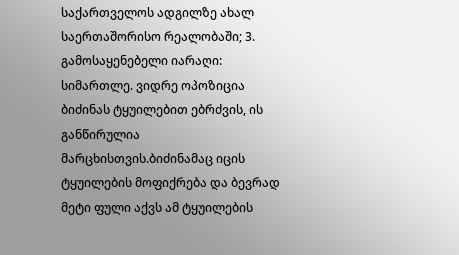საქართველოს ადგილზე ახალ საერთაშორისო რეალობაში; 3. გამოსაყენებელი იარაღი: სიმართლე. ვიდრე ოპოზიცია ბიძინას ტყუილებით ებრძვის, ის განწირულია მარცხისთვის.ბიძინამაც იცის ტყუილების მოფიქრება და ბევრად მეტი ფული აქვს ამ ტყუილების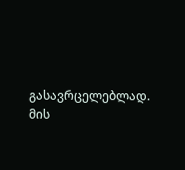გასავრცელებლად. მის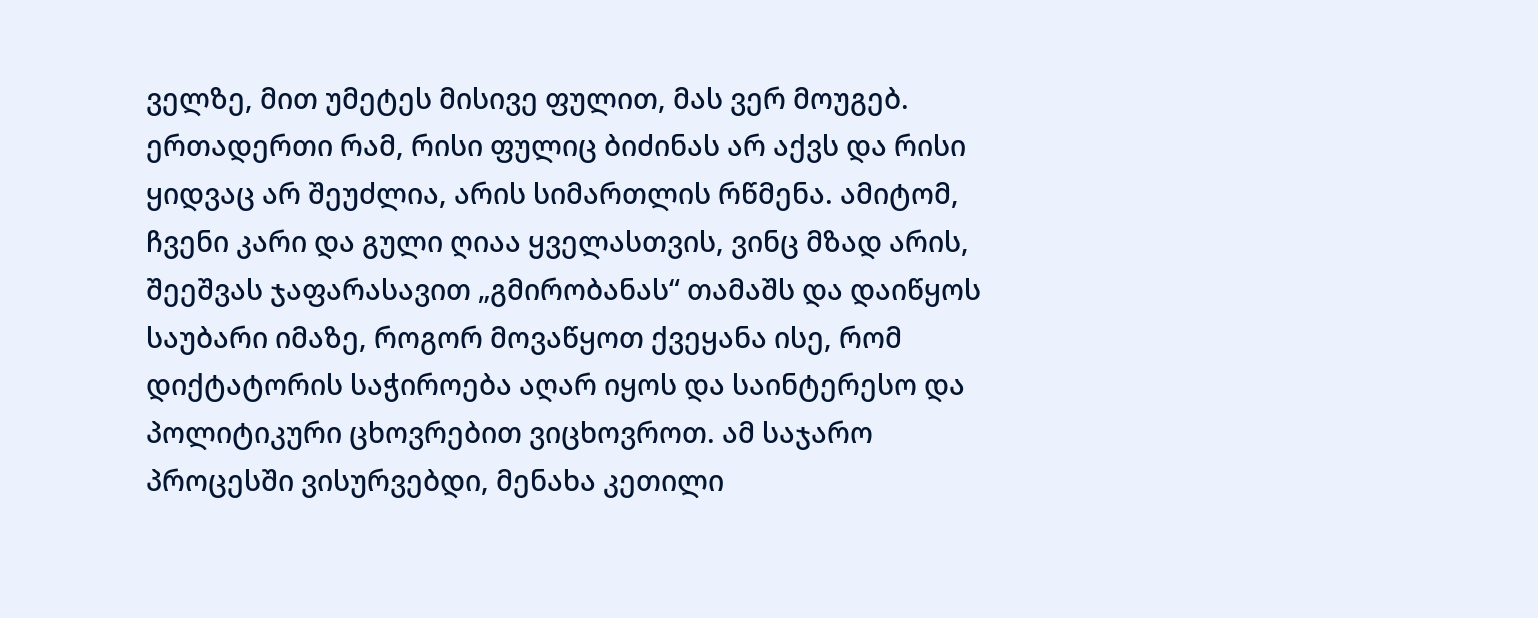ველზე, მით უმეტეს მისივე ფულით, მას ვერ მოუგებ. ერთადერთი რამ, რისი ფულიც ბიძინას არ აქვს და რისი ყიდვაც არ შეუძლია, არის სიმართლის რწმენა. ამიტომ, ჩვენი კარი და გული ღიაა ყველასთვის, ვინც მზად არის, შეეშვას ჯაფარასავით „გმირობანას“ თამაშს და დაიწყოს საუბარი იმაზე, როგორ მოვაწყოთ ქვეყანა ისე, რომ დიქტატორის საჭიროება აღარ იყოს და საინტერესო და პოლიტიკური ცხოვრებით ვიცხოვროთ. ამ საჯარო პროცესში ვისურვებდი, მენახა კეთილი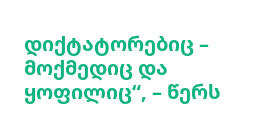დიქტატორებიც – მოქმედიც და ყოფილიც“, – წერს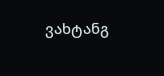ვახტანგ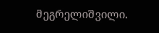მეგრელიშვილი.